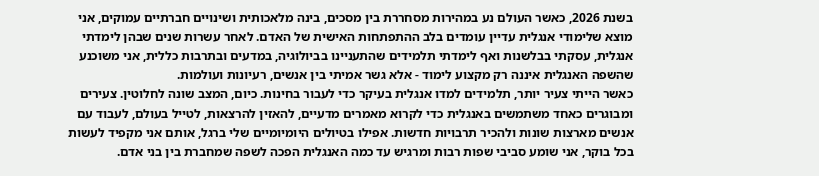בשנת 2026, כאשר העולם נע במהירות מסחררת בין מסכים, בינה מלאכותית ושינויים חברתיים עמוקים, אני מוצא שלימודי אנגלית עדיין עומדים בלב ההתפתחות האישית של האדם. לאחר עשרות שנים שבהן לימדתי אנגלית, עסקתי בבלשנות ואף לימדתי תלמידים שהתעניינו בביולוגיה, במדעים ובתרבות כללית, אני משוכנע שהשפה האנגלית איננה רק מקצוע לימוד - אלא גשר אמיתי בין אנשים, רעיונות ועולמות.
כאשר הייתי צעיר יותר, תלמידים למדו אנגלית בעיקר כדי לעבור בחינות. כיום, המצב שונה לחלוטין. צעירים ומבוגרים כאחד משתמשים באנגלית כדי לקרוא מאמרים מדעיים, להאזין להרצאות, לטייל בעולם, לעבוד עם אנשים מארצות שונות ולהכיר תרבויות חדשות. אפילו בטיולים היומיומיים שלי ברגל, אותם אני מקפיד לעשות בכל בוקר, אני שומע סביבי שפות רבות ומרגיש עד כמה האנגלית הפכה לשפה שמחברת בין בני אדם.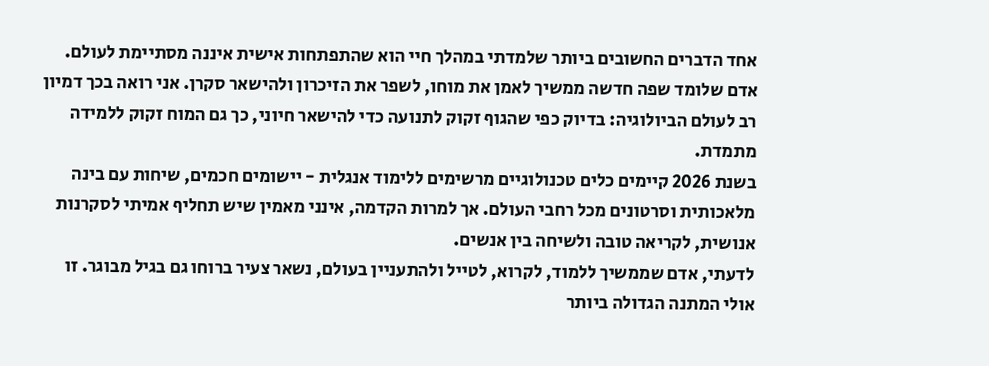אחד הדברים החשובים ביותר שלמדתי במהלך חיי הוא שהתפתחות אישית איננה מסתיימת לעולם. אדם שלומד שפה חדשה ממשיך לאמן את מוחו, לשפר את הזיכרון ולהישאר סקרן. אני רואה בכך דמיון רב לעולם הביולוגיה: בדיוק כפי שהגוף זקוק לתנועה כדי להישאר חיוני, כך גם המוח זקוק ללמידה מתמדת.
בשנת 2026 קיימים כלים טכנולוגיים מרשימים ללימוד אנגלית - יישומים חכמים, שיחות עם בינה מלאכותית וסרטונים מכל רחבי העולם. אך למרות הקדמה, אינני מאמין שיש תחליף אמיתי לסקרנות אנושית, לקריאה טובה ולשיחה בין אנשים.
לדעתי, אדם שממשיך ללמוד, לקרוא, לטייל ולהתעניין בעולם, נשאר צעיר ברוחו גם בגיל מבוגר. זו אולי המתנה הגדולה ביותר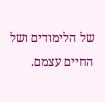של הלימודים ושל החיים עצמם.